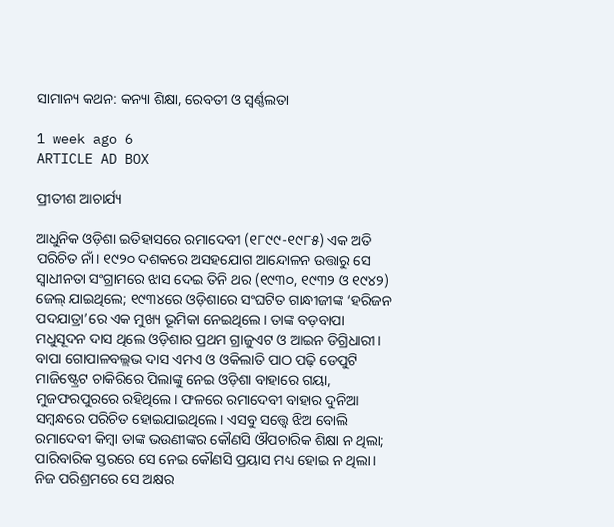ସାମାନ୍ୟ କଥନ: କନ୍ୟା ଶିକ୍ଷା, ରେବତୀ ଓ ସ୍ବର୍ଣ୍ଣଲତା

1 week ago 6
ARTICLE AD BOX

ପ୍ରୀତୀଶ ଆଚାର୍ଯ୍ୟ

ଆଧୁନିକ ଓଡ଼ିଶା ଇତିହାସରେ ରମାଦେବୀ (୧୮୯୯-୧୯୮୫) ଏକ ଅତି ପରିଚିତ ନାଁ। ୧୯୨୦ ଦଶକରେ ଅସହଯୋଗ ଆନ୍ଦୋଳନ ଉତ୍ତାରୁ ସେ ସ୍ୱାଧୀନତା ସଂଗ୍ରାମରେ ଝାସ ଦେଇ ତିନି ଥର (୧୯୩୦, ୧୯୩୨ ଓ ୧୯୪୨) ଜେଲ୍ ଯାଇଥିଲେ; ୧୯୩୪ରେ ଓଡ଼ିଶାରେ ସଂଘଟିତ ଗାନ୍ଧୀଜୀଙ୍କ ‘ହରିଜନ ପଦଯାତ୍ରା’ରେ ଏକ ମୁଖ୍ୟ ଭୂମିକା ନେଇଥିଲେ। ତାଙ୍କ ବଡ଼ବାପା ମଧୁସୂଦନ ଦାସ ଥିଲେ ଓଡ଼ିଶାର ପ୍ରଥମ ଗ୍ରାଜୁଏଟ ଓ ଆଇନ ଡିଗ୍ରିଧାରୀ। ବାପା ଗୋପାଳବଲ୍ଲଭ ଦାସ ଏମଏ ଓ ଓକିଲାତି ପାଠ ପଢ଼ି ଡେପୁଟି ମାଜିଷ୍ଟ୍ରେଟ ଚାକିରିରେ ପିଲାଙ୍କୁ ନେଇ ଓଡ଼ିଶା ବାହାରେ ଗୟା, ମୁଜଫରପୁରରେ ରହିଥିଲେ। ଫଳରେ ରମାଦେବୀ ବାହାର ଦୁନିଆ ସମ୍ବନ୍ଧରେ ପରିଚିତ ହୋଇଯାଇଥିଲେ। ଏସବୁ ସତ୍ତ୍ବେ ଝିଅ ବୋଲି ରମାଦେବୀ କିମ୍ବା ତାଙ୍କ ଭଉଣୀଙ୍କର କୌଣସି ଔପଚାରିକ ଶିକ୍ଷା ନ ଥିଲା; ପାରିବାରିକ ସ୍ତରରେ ସେ ନେଇ କୌଣସି ପ୍ରୟାସ ମଧ୍ୟ ହୋଇ ନ ଥିଲା। ନିଜ ପରିଶ୍ରମରେ ସେ ଅକ୍ଷର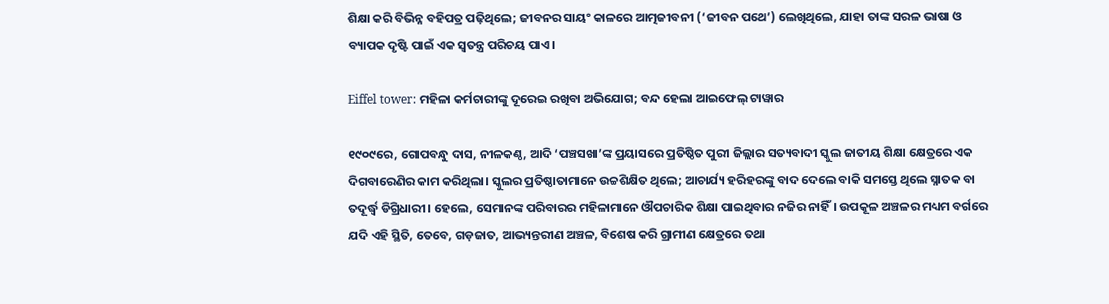ଶିକ୍ଷା କରି ବିଭିନ୍ନ ବହିପତ୍ର ପଢ଼ିଥିଲେ; ଜୀବନର ସାୟଂ କାଳରେ ଆତ୍ମଜୀବନୀ (‘ଜୀବନ ପଥେ’) ଲେଖିଥିଲେ, ଯାହା ତାଙ୍କ ସରଳ ଭାଷା ଓ ବ୍ୟାପକ ଦୃଷ୍ଟି ପାଇଁ ଏକ ସ୍ୱତନ୍ତ୍ର ପରିଚୟ ପାଏ।

Eiffel tower: ମହିଳା କର୍ମଚାରୀଙ୍କୁ ଦୂରେଇ ରଖିବା ଅଭିଯୋଗ; ବନ୍ଦ ହେଲା ଆଇଫେଲ୍‌ ଟାୱାର

୧୯୦୯ରେ, ଗୋପବନ୍ଧୁ ଦାସ, ନୀଳକଣ୍ଠ, ଆଦି ‘ପଞ୍ଚସଖା’ଙ୍କ ପ୍ରୟାସରେ ପ୍ରତିଷ୍ଠିତ ପୁରୀ ଜିଲ୍ଲାର ସତ୍ୟବାଦୀ ସ୍କୁଲ ଜାତୀୟ ଶିକ୍ଷା କ୍ଷେତ୍ରରେ ଏକ ଦିଗବାରେଣିର କାମ କରିଥିଲା। ସ୍କୁଲର ପ୍ରତିଷ୍ଠାତାମାନେ ଉଚ୍ଚଶିକ୍ଷିତ ଥିଲେ; ଆଚାର୍ଯ୍ୟ ହରିହରଙ୍କୁ ବାଦ ଦେଲେ ବାକି ସମସ୍ତେ ଥିଲେ ସ୍ନାତକ ବା ତଦୂର୍ଦ୍ଧ୍ବ ଡିଗ୍ରିଧାରୀ। ହେଲେ, ସେମାନଙ୍କ ପରିବାରର ମହିଳାମାନେ ଔପଚାରିକ ଶିକ୍ଷା ପାଇଥିବାର ନଜିର ନାହିଁ। ଉପକୂଳ ଅଞ୍ଚଳର ମଧ୍ୟମ ବର୍ଗରେ ଯଦି ଏହି ସ୍ଥିତି, ତେବେ, ଗଡ଼ଜାତ, ଆଭ୍ୟନ୍ତରୀଣ ଅଞ୍ଚଳ, ବିଶେଷ କରି ଗ୍ରାମୀଣ କ୍ଷେତ୍ରରେ ତଥା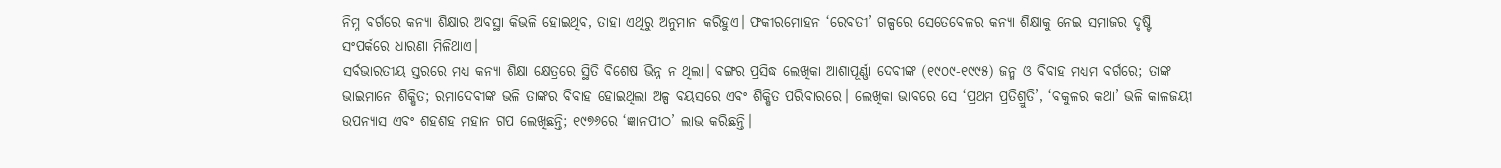ନିମ୍ନ ବର୍ଗରେ କନ୍ୟା ଶିକ୍ଷାର ଅବସ୍ଥା କିଭଳି ହୋଇଥିବ, ତାହା ଏଥିରୁ ଅନୁମାନ କରିହୁଏ। ଫକୀରମୋହନ ‘ରେବତୀ’ ଗଳ୍ପରେ ସେତେବେଳର କନ୍ୟା ଶିକ୍ଷାକୁ ନେଇ ସମାଜର ଦୃଷ୍ଟି ସଂପର୍କରେ ଧାରଣା ମିଳିଥାଏ।
ସର୍ବଭାରତୀୟ ସ୍ତରରେ ମଧ୍ୟ କନ୍ୟା ଶିକ୍ଷା କ୍ଷେତ୍ରରେ ସ୍ଥିତି ବିଶେଷ ଭିନ୍ନ ନ ଥିଲା। ବଙ୍ଗର ପ୍ରସିଦ୍ଧ ଲେଖିକା ଆଶାପୂର୍ଣ୍ଣା ଦେବୀଙ୍କ (୧୯୦୯-୧୯୯୫) ଜନ୍ମ ଓ ବିବାହ ମଧ୍ୟମ ବର୍ଗରେ; ତାଙ୍କ ଭାଇମାନେ ଶିକ୍ଷିତ; ରମାଦେବୀଙ୍କ ଭଳି ତାଙ୍କର ବିବାହ ହୋଇଥିଲା ଅଳ୍ପ ବୟସରେ ଏବଂ ଶିକ୍ଷିତ ପରିବାରରେ। ଲେଖିକା ଭାବରେ ସେ ‘ପ୍ରଥମ ପ୍ରତିଶ୍ରୁତି’, ‘ବକୁଳର କଥା’ ଭଳି କାଳଜୟୀ ଉପନ୍ୟାସ ଏବଂ ଶହଶହ ମହାନ ଗପ ଲେଖିଛନ୍ତି; ୧୯୭୬ରେ ‘ଜ୍ଞାନପୀଠ’ ଲାଭ କରିଛନ୍ତି।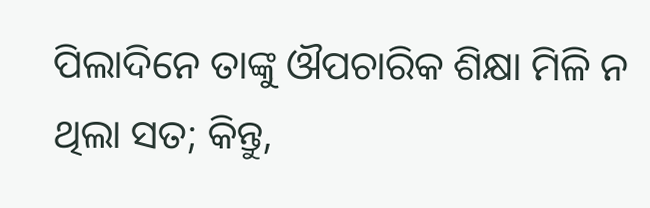ପିଲାଦିନେ ତାଙ୍କୁ ଔପଚାରିକ ଶିକ୍ଷା ମିଳି ନ ଥିଲା ସତ; କିନ୍ତୁ,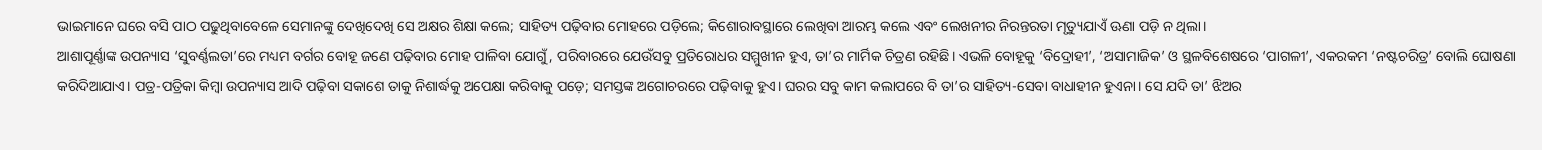ଭାଇମାନେ ଘରେ ବସି ପାଠ ପଢୁଥିବାବେଳେ ସେମାନଙ୍କୁ ଦେଖିଦେଖି ସେ ଅକ୍ଷର ଶିକ୍ଷା କଲେ; ସାହିତ୍ୟ ପଢ଼ିବାର ମୋହରେ ପଡ଼ିଲେ; କିଶୋରାବସ୍ଥାରେ ଲେଖିବା ଆରମ୍ଭ କଲେ ଏବଂ ଲେଖନୀର ନିରନ୍ତରତା ମୃତ୍ୟୁଯାଏଁ ଊଣା ପଡ଼ି ନ ଥିଲା।
ଆଶାପୂର୍ଣ୍ଣାଙ୍କ ଉପନ୍ୟାସ ‘ସୁବର୍ଣ୍ଣଲତା’ରେ ମଧ୍ୟମ ବର୍ଗର ବୋହୂ ଜଣେ ପଢ଼ିବାର ମୋହ ପାଳିବା ଯୋଗୁଁ, ପରିବାରରେ ଯେଉଁସବୁ ପ୍ରତିରୋଧର ସମ୍ମୁଖୀନ ହୁଏ, ତା’ର ମାର୍ମିକ ଚିତ୍ରଣ ରହିଛି। ଏଭଳି ବୋହୂକୁ ‘ବିଦ୍ରୋହୀ’, ‘ଅସାମାଜିକ’ ଓ ସ୍ଥଳବିଶେଷରେ ‘ପାଗଳୀ’, ଏକରକମ ‘ନଷ୍ଟଚରିତ୍ର’ ବୋଲି ଘୋଷଣା କରିଦିଆଯାଏ। ପତ୍ର-ପତ୍ରିକା କିମ୍ବା ଉପନ୍ୟାସ ଆଦି ପଢ଼ିବା ସକାଶେ ତାକୁ ନିଶାର୍ଦ୍ଧକୁ ଅପେକ୍ଷା କରିବାକୁ ପଡ଼େ; ସମସ୍ତଙ୍କ ଅଗୋଚରରେ ପଢ଼ିବାକୁ ହୁଏ। ଘରର ସବୁ କାମ କଲାପରେ ବି ତା’ର ସାହିତ୍ୟ-ସେବା ବାଧାହୀନ ହୁଏନା। ସେ ଯଦି ତା’ ଝିଅର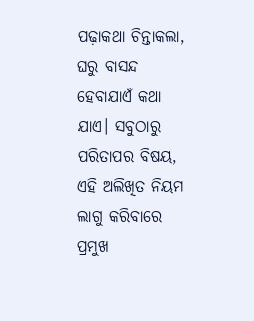ପଢ଼ାକଥା ଚିନ୍ତାକଲା, ଘରୁ ବାସନ୍ଦ ହେବାଯାଏଁ କଥା ଯାଏ। ସବୁଠାରୁ ପରିତାପର ବିଷୟ, ଏହି ଅଲିଖିତ ନିୟମ ଲାଗୁ କରିବାରେ ପ୍ରମୁଖ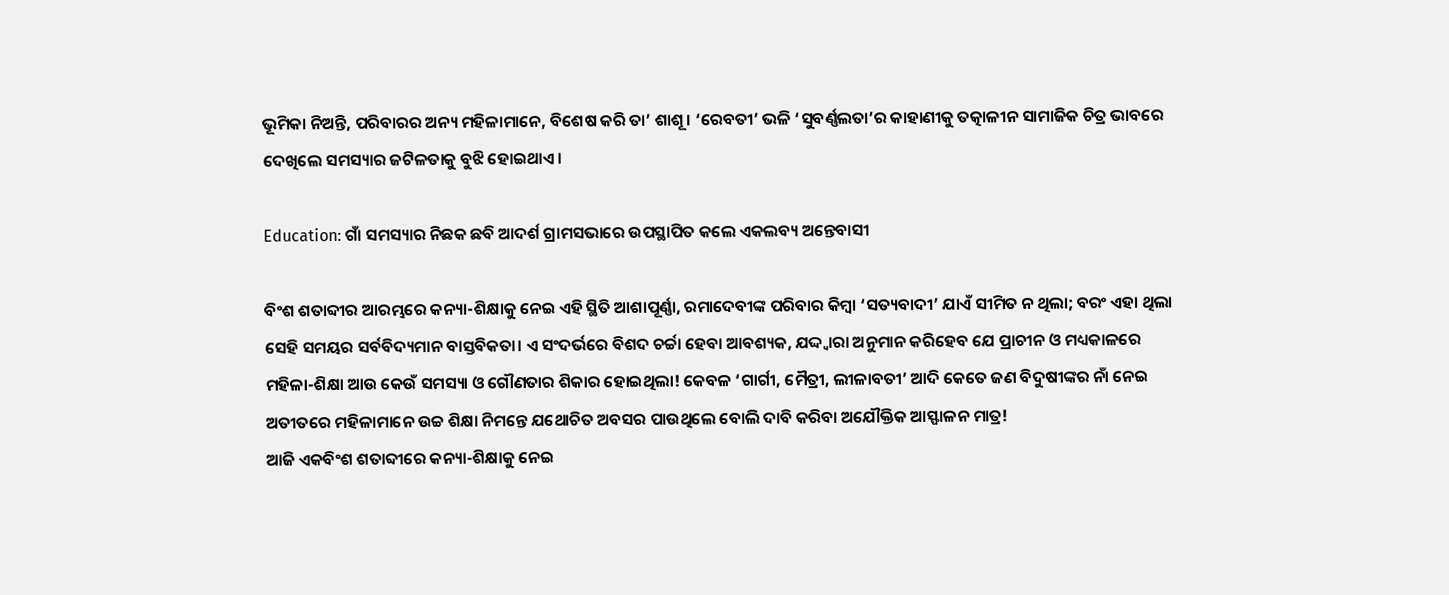ଭୂମିକା ନିଅନ୍ତି, ପରିବାରର ଅନ୍ୟ ମହିଳାମାନେ, ବିଶେଷ କରି ତା’ ଶାଶୂ। ‘ରେବତୀ’ ଭଳି ‘ସୁବର୍ଣ୍ଣଲତା’ର କାହାଣୀକୁ ତତ୍କାଳୀନ ସାମାଜିକ ଚିତ୍ର ଭାବରେ ଦେଖିଲେ ସମସ୍ୟାର ଜଟିଳତାକୁ ବୁଝି ହୋଇଥାଏ।

Education: ଗାଁ ସମସ୍ୟାର ନିଛକ ଛବି ଆଦର୍ଶ ଗ୍ରାମସଭାରେ ଉପସ୍ଥାପିତ କଲେ ଏକଲବ୍ୟ ଅନ୍ତେବାସୀ

ବିଂଶ ଶତାବ୍ଦୀର ଆରମ୍ଭରେ କନ୍ୟା-ଶିକ୍ଷାକୁ ନେଇ ଏହି ସ୍ଥିତି ଆଶାପୂର୍ଣ୍ଣା, ରମାଦେବୀଙ୍କ ପରିବାର କିମ୍ବା ‘ସତ୍ୟବାଦୀ’ ଯାଏଁ ସୀମିତ ନ ଥିଲା; ବରଂ ଏହା ଥିଲା ସେହି ସମୟର ସର୍ବବିଦ୍ୟମାନ ବାସ୍ତବିକତା। ଏ ସଂଦର୍ଭରେ ବିଶଦ ଚର୍ଚ୍ଚା ହେବା ଆବଶ୍ୟକ, ଯଦ୍ଦ୍ବାରା ଅନୁମାନ କରିହେବ ଯେ ପ୍ରାଚୀନ ଓ ମଧ୍ୟକାଳରେ ମହିଳା-ଶିକ୍ଷା ଆଉ କେଉଁ ସମସ୍ୟା ଓ ଗୌଣତାର ଶିକାର ହୋଇଥିଲା! କେବଳ ‘ଗାର୍ଗୀ, ମୈତ୍ରୀ, ଲୀଳାବତୀ’ ଆଦି କେତେ ଜଣ ବିଦୁଷୀଙ୍କର ନାଁ ନେଇ ଅତୀତରେ ମହିଳାମାନେ ଉଚ୍ଚ ଶିକ୍ଷା ନିମନ୍ତେ ଯଥୋଚିତ ଅବସର ପାଉଥିଲେ ବୋଲି ଦାବି କରିବା ଅଯୌକ୍ତିକ ଆସ୍ଫାଳନ ମାତ୍ର!
ଆଜି ଏକବିଂଶ ଶତାବ୍ଦୀରେ କନ୍ୟା-ଶିକ୍ଷାକୁ ନେଇ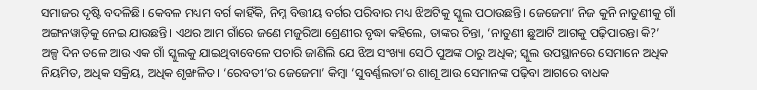ସମାଜର ଦୃଷ୍ଟି ବଦଳିଛି। କେବଳ ମଧ୍ୟମ ବର୍ଗ କାହିଁକି, ନିମ୍ନ ବିତ୍ତୀୟ ବର୍ଗର ପରିବାର ମଧ୍ୟ ଝିଅଟିକୁ ସ୍କୁଲ ପଠାଉଛନ୍ତି। ଜେଜେମା’ ନିଜ କୁନି ନାତୁଣୀକୁ ଗାଁ ଅଙ୍ଗନୱାଡ଼ିକୁ ନେଇ ଯାଉଛନ୍ତି। ଏଥର ଆମ ଗାଁରେ ଜଣେ ମଜୁରିଆ ଶ୍ରେଣୀର ବୃଦ୍ଧା କହିଲେ, ତାଙ୍କର ଚିନ୍ତା, ‘ନାତୁଣୀ ଛୁଆଟି ଆଗକୁ ପଢ଼ିପାରନ୍ତା କି?’ ଅଳ୍ପ ଦିନ ତଳେ ଆଉ ଏକ ଗାଁ ସ୍କୁଲକୁ ଯାଇଥିବାବେଳେ ପଚାରି ଜାଣିଲି ଯେ ଝିଅ ସଂଖ୍ୟା ସେଠି ପୁଅଙ୍କ ଠାରୁ ଅଧିକ; ସ୍କୁଲ ଉପସ୍ଥାନରେ ସେମାନେ ଅଧିକ ନିୟମିତ, ଅଧିକ ସକ୍ରିୟ, ଅଧିକ ଶୃଙ୍ଖଳିତ। ‘ରେବତୀ’ର ଜେଜେମା’ କିମ୍ବା ‘ସୁବର୍ଣ୍ଣଲତା’ର ଶାଶୂ ଆଉ ସେମାନଙ୍କ ପଢ଼ିବା ଆଗରେ ବାଧକ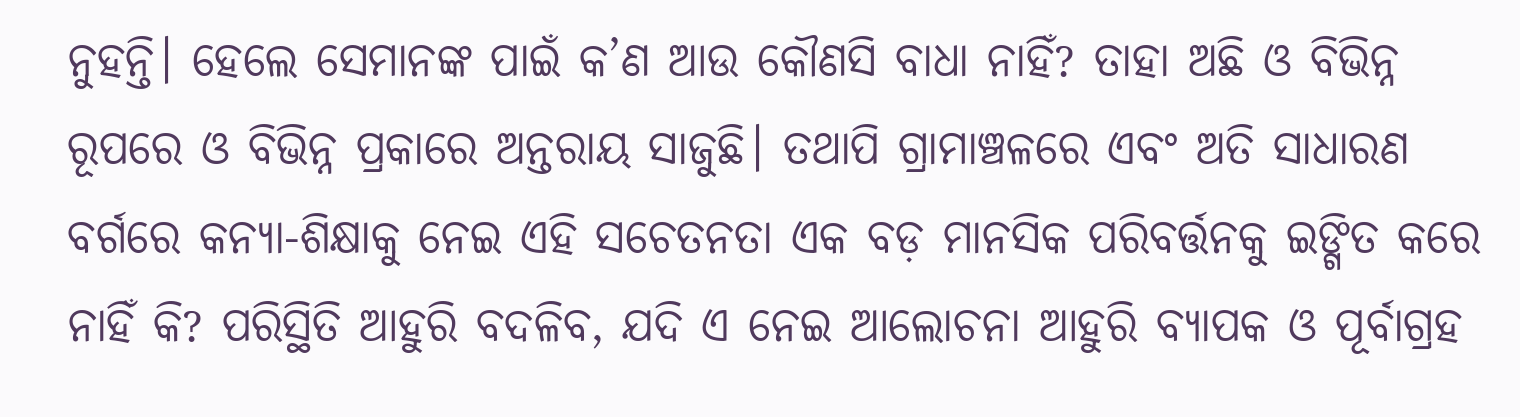ନୁହନ୍ତି। ହେଲେ ସେମାନଙ୍କ ପାଇଁ କ’ଣ ଆଉ କୌଣସି ବାଧା ନାହିଁ? ତାହା ଅଛି ଓ ବିଭିନ୍ନ ରୂପରେ ଓ ବିଭିନ୍ନ ପ୍ରକାରେ ଅନ୍ତରାୟ ସାଜୁଛି। ତଥାପି ଗ୍ରାମାଞ୍ଚଳରେ ଏବଂ ଅତି ସାଧାରଣ ବର୍ଗରେ କନ୍ୟା-ଶିକ୍ଷାକୁ ନେଇ ଏହି ସଚେତନତା ଏକ ବଡ଼ ମାନସିକ ପରିବର୍ତ୍ତନକୁ ଇଙ୍ଗିତ କରେ ନାହିଁ କି? ପରିସ୍ଥିତି ଆହୁରି ବଦଳିବ, ଯଦି ଏ ନେଇ ଆଲୋଚନା ଆହୁରି ବ୍ୟାପକ ଓ ପୂର୍ବାଗ୍ରହ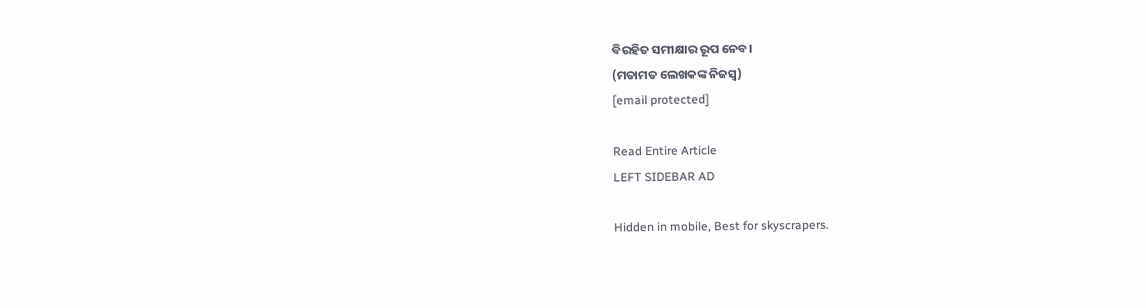ବିରହିତ ସମୀକ୍ଷାର ରୂପ ନେବ।
(ମତାମତ ଲେଖକଙ୍କ ନିଜସ୍ବ)
[email protected]

Read Entire Article
LEFT SIDEBAR AD

Hidden in mobile, Best for skyscrapers.